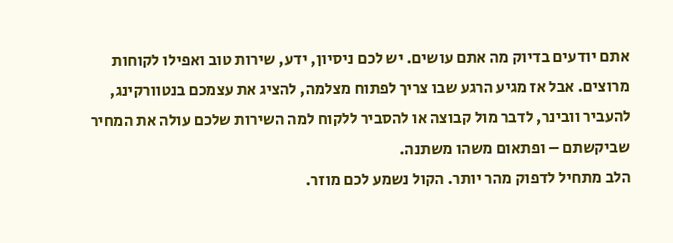אתם יודעים בדיוק מה אתם עושים. יש לכם ניסיון, ידע, שירות טוב ואפילו לקוחות מרוצים. אבל אז מגיע הרגע שבו צריך לפתוח מצלמה, להציג את עצמכם בנטוורקינג, להעביר וובינר, לדבר מול קבוצה או להסביר ללקוח למה השירות שלכם עולה את המחיר שביקשתם – ופתאום משהו משתנה.
הלב מתחיל לדפוק מהר יותר. הקול נשמע לכם מוזר.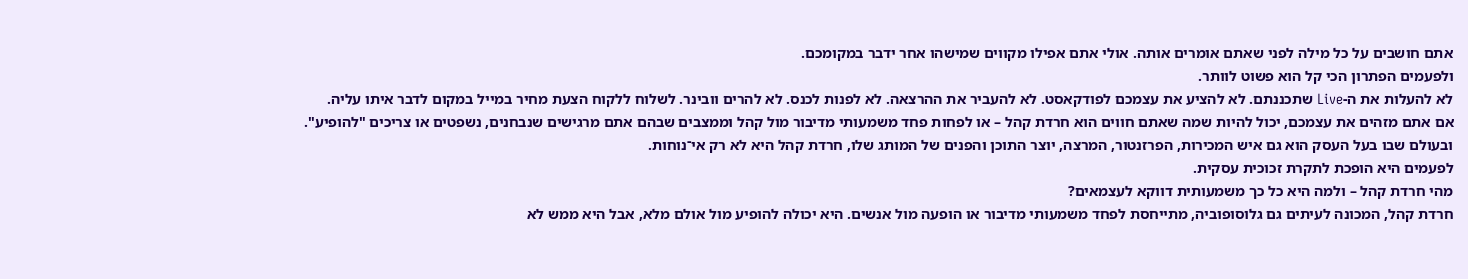אתם חושבים על כל מילה לפני שאתם אומרים אותה. אולי אתם אפילו מקווים שמישהו אחר ידבר במקומכם.
ולפעמים הפתרון הכי קל הוא פשוט לוותר.
לא להעלות את ה-Live שתכננתם. לא להציע את עצמכם לפודקאסט. לא להעביר את ההרצאה. לא לפנות לכנס. לא להרים וובינר. לשלוח ללקוח הצעת מחיר במייל במקום לדבר איתו עליה.
אם אתם מזהים את עצמכם, יכול להיות שמה שאתם חווים הוא חרדת קהל – או לפחות פחד משמעותי מדיבור מול קהל וממצבים שבהם אתם מרגישים שנבחנים, נשפטים או צריכים "להופיע".
ובעולם שבו בעל העסק הוא גם איש המכירות, הפרזנטור, המרצה, יוצר התוכן והפנים של המותג שלו, חרדת קהל היא לא רק אי־נוחות.
לפעמים היא הופכת לתקרת זכוכית עסקית.
מהי חרדת קהל – ולמה היא כל כך משמעותית דווקא לעצמאים?
חרדת קהל, המכונה לעיתים גם גלוסופוביה, מתייחסת לפחד משמעותי מדיבור או הופעה מול אנשים. היא יכולה להופיע מול אולם מלא, אבל היא ממש לא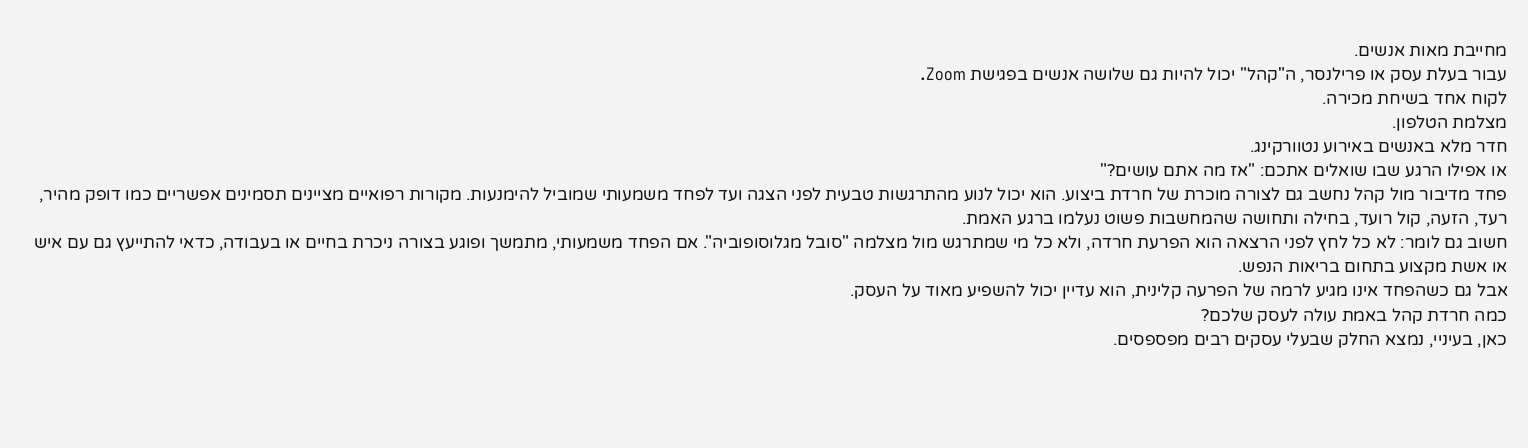מחייבת מאות אנשים.
עבור בעלת עסק או פרילנסר, ה"קהל" יכול להיות גם שלושה אנשים בפגישת Zoom.
לקוח אחד בשיחת מכירה.
מצלמת הטלפון.
חדר מלא באנשים באירוע נטוורקינג.
או אפילו הרגע שבו שואלים אתכם: "אז מה אתם עושים?"
פחד מדיבור מול קהל נחשב גם לצורה מוכרת של חרדת ביצוע. הוא יכול לנוע מהתרגשות טבעית לפני הצגה ועד לפחד משמעותי שמוביל להימנעות. מקורות רפואיים מציינים תסמינים אפשריים כמו דופק מהיר, רעד, הזעה, קול רועד, בחילה ותחושה שהמחשבות פשוט נעלמו ברגע האמת.
חשוב גם לומר: לא כל לחץ לפני הרצאה הוא הפרעת חרדה, ולא כל מי שמתרגש מול מצלמה "סובל מגלוסופוביה". אם הפחד משמעותי, מתמשך ופוגע בצורה ניכרת בחיים או בעבודה, כדאי להתייעץ גם עם איש או אשת מקצוע בתחום בריאות הנפש.
אבל גם כשהפחד אינו מגיע לרמה של הפרעה קלינית, הוא עדיין יכול להשפיע מאוד על העסק.
כמה חרדת קהל באמת עולה לעסק שלכם?
כאן, בעיניי, נמצא החלק שבעלי עסקים רבים מפספסים.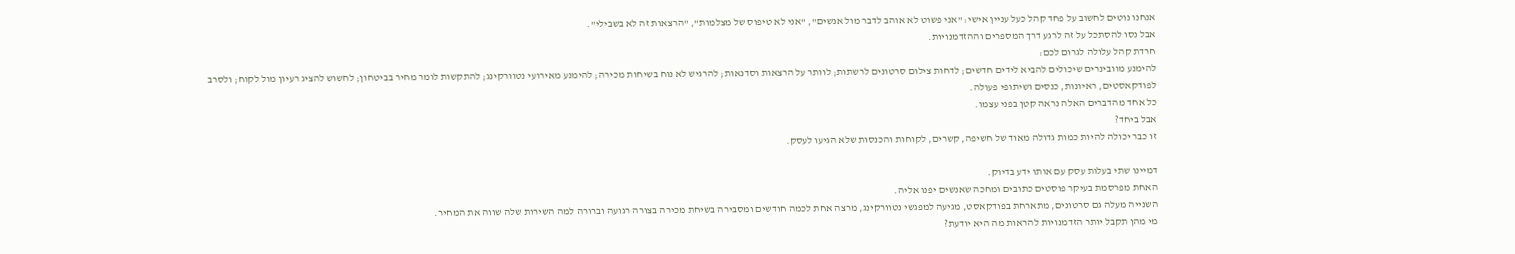אנחנו נוטים לחשוב על פחד קהל כעל עניין אישי: "אני פשוט לא אוהב לדבר מול אנשים", "אני לא טיפוס של מצלמות", "הרצאות זה לא בשבילי".
אבל נסו להסתכל על זה לרגע דרך המספרים וההזדמנויות.
חרדת קהל עלולה לגרום לכם:
להימנע מוובינרים שיכולים להביא לידים חדשים; לדחות צילום סרטונים לרשתות; לוותר על הרצאות וסדנאות; להרגיש לא נוח בשיחות מכירה; להימנע מאירועי נטוורקינג; להתקשות לומר מחיר בביטחון; לחשוש להציג רעיון מול לקוח; ולסרב לפודקאסטים, ראיונות, כנסים ושיתופי פעולה.
כל אחד מהדברים האלה נראה קטן בפני עצמו.
אבל ביחד?
זו כבר יכולה להיות כמות גדולה מאוד של חשיפה, קשרים, לקוחות והכנסות שלא הגיעו לעסק.

דמיינו שתי בעלות עסק עם אותו ידע בדיוק.
האחת מפרסמת בעיקר פוסטים כתובים ומחכה שאנשים יפנו אליה.
השנייה מעלה גם סרטונים, מתארחת בפודקאסט, מגיעה למפגשי נטוורקינג, מרצה אחת לכמה חודשים ומסבירה בשיחת מכירה בצורה רגועה וברורה למה השירות שלה שווה את המחיר.
מי מהן תקבל יותר הזדמנויות להראות מה היא יודעת?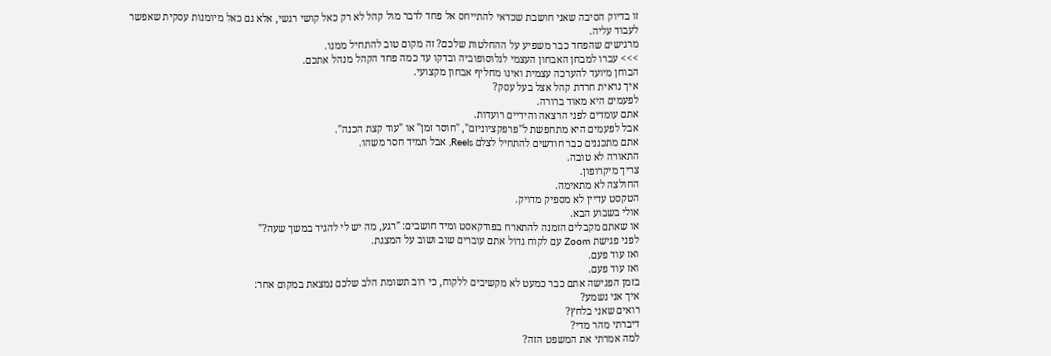זו בדיוק הסיבה שאני חושבת שכדאי להתייחס אל פחד לדבר מול קהל לא רק כאל קושי רגשי, אלא גם כאל מיומנות עסקית שאפשר לעבוד עליה.
מרגישים שהפחד כבר משפיע על ההחלטות שלכם? זה מקום טוב להתחיל ממנו.
>>> עברו למבחן האבחון העצמי לגלוסופוביה ובדקו עד כמה פחד הקהל מנהל אתכם.
הבוחן מיועד להערכה עצמית ואינו מחליף אבחון מקצועי.
איך נראית חרדת קהל אצל בעל עסק?
לפעמים היא מאוד ברורה.
אתם עומדים לפני הרצאה והידיים רועדות.
אבל לפעמים היא מתחפשת ל"פרפקציוניזם", "חוסר זמן" או "עוד קצת הכנה".
אתם מתכננים כבר חודשים להתחיל לצלם Reels, אבל תמיד חסר משהו.
התאורה לא טובה.
צריך מיקרופון.
החולצה לא מתאימה.
הטקסט עדיין לא מספיק מדויק.
אולי בשבוע הבא.
או שאתם מקבלים הזמנה להתארח בפודקאסט ומיד חושבים: "רגע, מה יש לי להגיד במשך שעה?"
לפני פגישת Zoom עם לקוח גדול אתם עוברים שוב ושוב על המצגת.
ואז עוד פעם.
ואז עוד פעם.
בזמן הפגישה אתם כבר כמעט לא מקשיבים ללקוח, כי רוב תשומת הלב שלכם נמצאת במקום אחר:
איך אני נשמע?
רואים שאני בלחץ?
דיברתי מהר מדי?
למה אמרתי את המשפט הזה?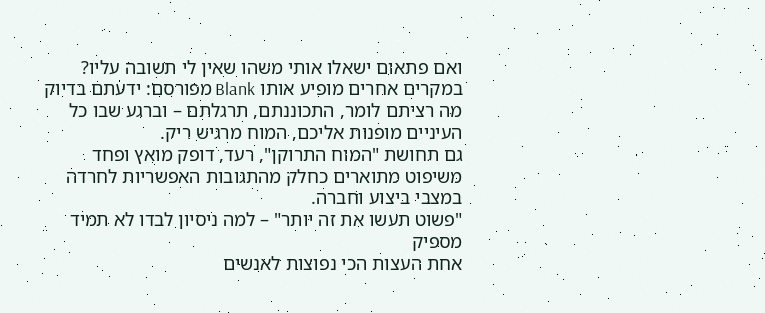ואם פתאום ישאלו אותי משהו שאין לי תשובה עליו?
במקרים אחרים מופיע אותו Blank מפורסם: ידעתם בדיוק מה רציתם לומר, התכוננתם, תרגלתם – וברגע שבו כל העיניים מופנות אליכם, המוח מרגיש ריק.
גם תחושת "המוח התרוקן", רעד, דופק מואץ ופחד משיפוט מתוארים כחלק מהתגובות האפשריות לחרדה במצבי ביצוע וחברה.
"פשוט תעשו את זה יותר" – למה ניסיון לבדו לא תמיד מספיק
אחת העצות הכי נפוצות לאנשים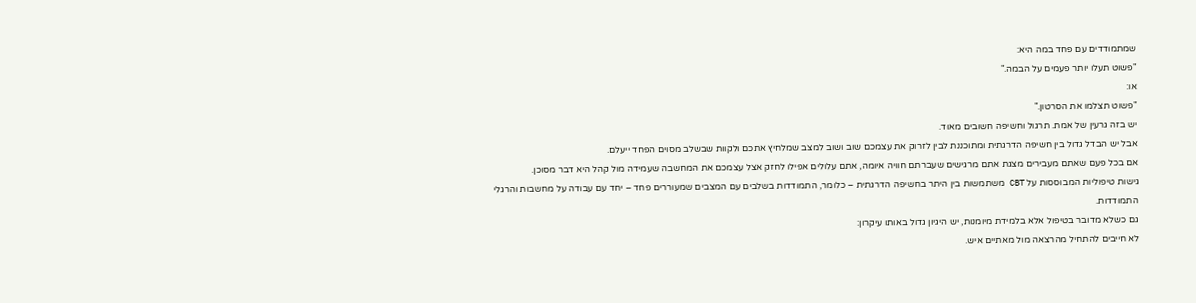שמתמודדים עם פחד במה היא:
"פשוט תעלו יותר פעמים על הבמה."
או:
"פשוט תצלמו את הסרטון."
יש בזה גרעין של אמת. תרגול וחשיפה חשובים מאוד.
אבל יש הבדל גדול בין חשיפה הדרגתית ומתוכננת לבין לזרוק את עצמכם שוב ושוב למצב שמלחיץ אתכם ולקוות שבשלב מסוים הפחד ייעלם.
אם בכל פעם שאתם מעבירים מצגת אתם מרגישים שעברתם חוויה איומה, אתם עלולים אפילו לחזק אצל עצמכם את המחשבה שעמידה מול קהל היא דבר מסוכן.
גישות טיפוליות המבוססות על CBT משתמשות בין היתר בחשיפה הדרגתית – כלומר, התמודדות בשלבים עם המצבים שמעוררים פחד – יחד עם עבודה על מחשבות והרגלי התמודדות.
גם כשלא מדובר בטיפול אלא בלמידת מיומנות, יש היגיון גדול באותו עיקרון:
לא חייבים להתחיל מהרצאה מול מאתיים איש.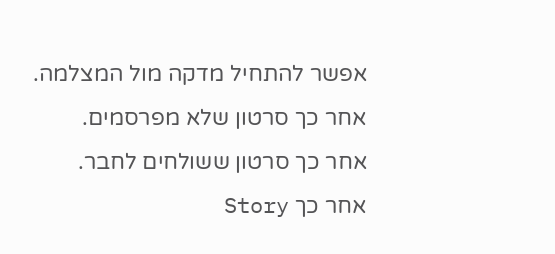אפשר להתחיל מדקה מול המצלמה.
אחר כך סרטון שלא מפרסמים.
אחר כך סרטון ששולחים לחבר.
אחר כך Story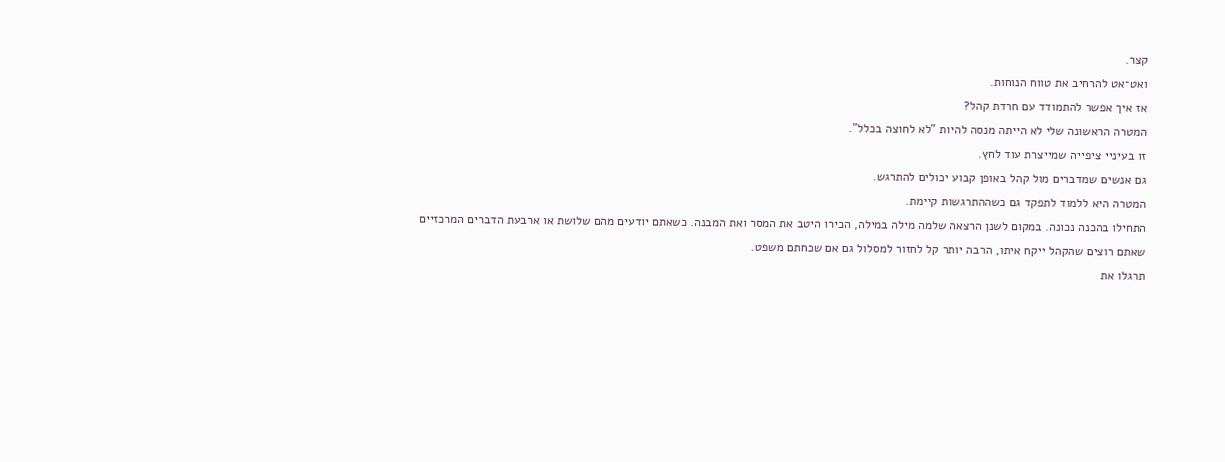קצר.
ואט־אט להרחיב את טווח הנוחות.
אז איך אפשר להתמודד עם חרדת קהל?
המטרה הראשונה שלי לא הייתה מנסה להיות "לא לחוצה בכלל".
זו בעיניי ציפייה שמייצרת עוד לחץ.
גם אנשים שמדברים מול קהל באופן קבוע יכולים להתרגש.
המטרה היא ללמוד לתפקד גם כשההתרגשות קיימת.
התחילו בהכנה נכונה. במקום לשנן הרצאה שלמה מילה במילה, הכירו היטב את המסר ואת המבנה. כשאתם יודעים מהם שלושת או ארבעת הדברים המרכזיים שאתם רוצים שהקהל ייקח איתו, הרבה יותר קל לחזור למסלול גם אם שכחתם משפט.
תרגלו את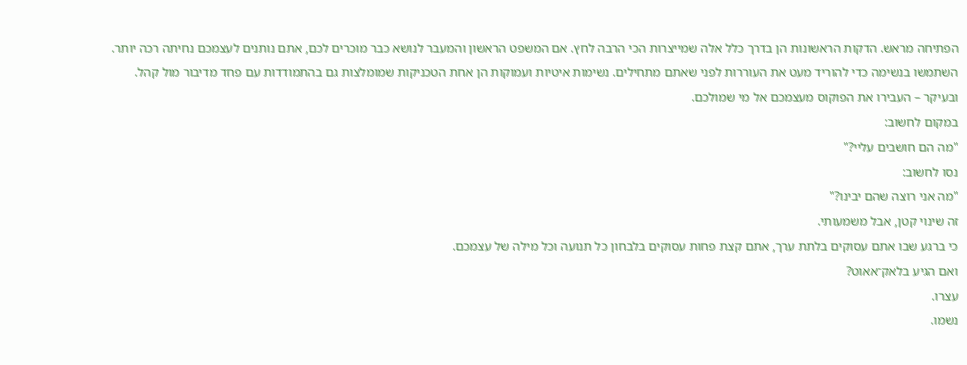הפתיחה מראש. הדקות הראשונות הן בדרך כלל אלה שמייצרות הכי הרבה לחץ. אם המשפט הראשון והמעבר לנושא כבר מוכרים לכם, אתם נותנים לעצמכם נחיתה רכה יותר.
השתמשו בנשימה כדי להוריד מעט את העוררות לפני שאתם מתחילים. נשימות איטיות ועמוקות הן אחת הטכניקות שמומלצות גם בהתמודדות עם פחד מדיבור מול קהל.
ובעיקר – העבירו את הפוקוס מעצמכם אל מי שמולכם.
במקום לחשוב:
"מה הם חושבים עליי?"
נסו לחשוב:
"מה אני רוצה שהם יבינו?"
זה שינוי קטן, אבל משמעותי.
כי ברגע שבו אתם עסוקים בלתת ערך, אתם קצת פחות עסוקים בלבחון כל תנועה וכל מילה של עצמכם.
ואם הגיע בלאק־אאוט?
עצרו.
נשמו.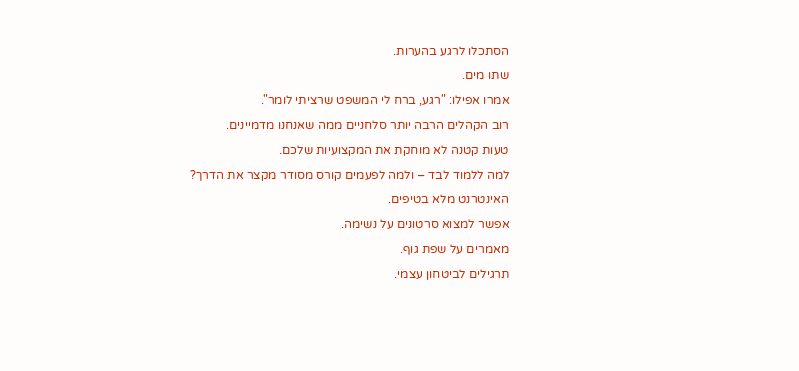הסתכלו לרגע בהערות.
שתו מים.
אמרו אפילו: "רגע, ברח לי המשפט שרציתי לומר".
רוב הקהלים הרבה יותר סלחניים ממה שאנחנו מדמיינים.
טעות קטנה לא מוחקת את המקצועיות שלכם.
למה ללמוד לבד – ולמה לפעמים קורס מסודר מקצר את הדרך?
האינטרנט מלא בטיפים.
אפשר למצוא סרטונים על נשימה.
מאמרים על שפת גוף.
תרגילים לביטחון עצמי.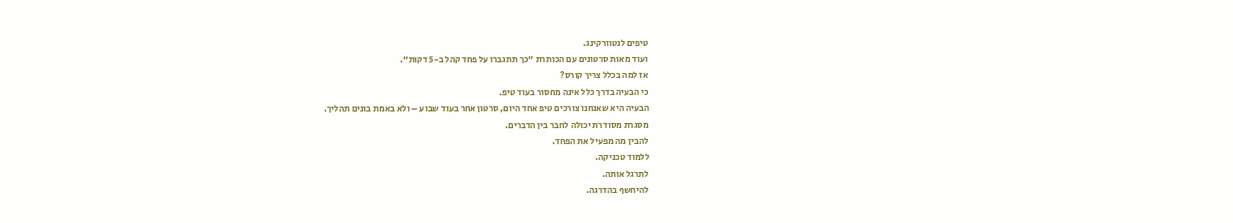טיפים לנטוורקינג.
ועוד מאות סרטונים עם הכותרת "כך תתגברו על פחד קהל ב-5 דקות".
אז למה בכלל צריך קורס?
כי הבעיה בדרך כלל אינה מחסור בעוד טיפ.
הבעיה היא שאנחנו צורכים טיפ אחד היום, סרטון אחר בעוד שבוע – ולא באמת בונים תהליך.
מסגרת מסודרת יכולה לחבר בין הדברים.
להבין מה מפעיל את הפחד.
ללמוד טכניקה.
לתרגל אותה.
להיחשף בהדרגה.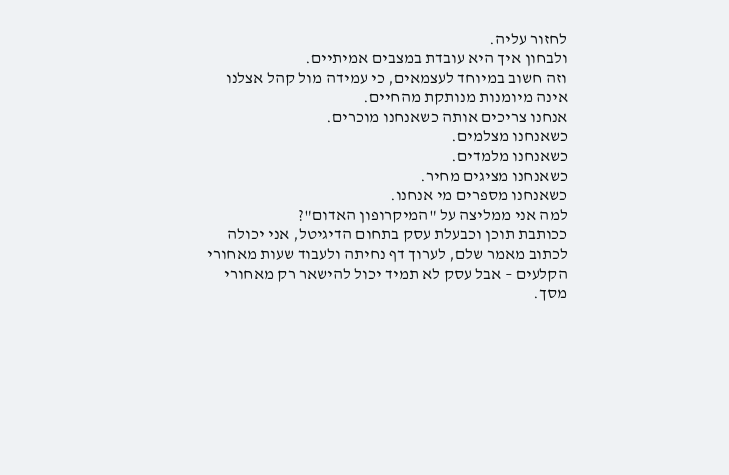לחזור עליה.
ולבחון איך היא עובדת במצבים אמיתיים.
וזה חשוב במיוחד לעצמאים, כי עמידה מול קהל אצלנו אינה מיומנות מנותקת מהחיים.
אנחנו צריכים אותה כשאנחנו מוכרים.
כשאנחנו מצלמים.
כשאנחנו מלמדים.
כשאנחנו מציגים מחיר.
כשאנחנו מספרים מי אנחנו.
למה אני ממליצה על "המיקרופון האדום"?
ככותבת תוכן וכבעלת עסק בתחום הדיגיטל, אני יכולה לכתוב מאמר שלם, לערוך דף נחיתה ולעבוד שעות מאחורי הקלעים – אבל עסק לא תמיד יכול להישאר רק מאחורי מסך.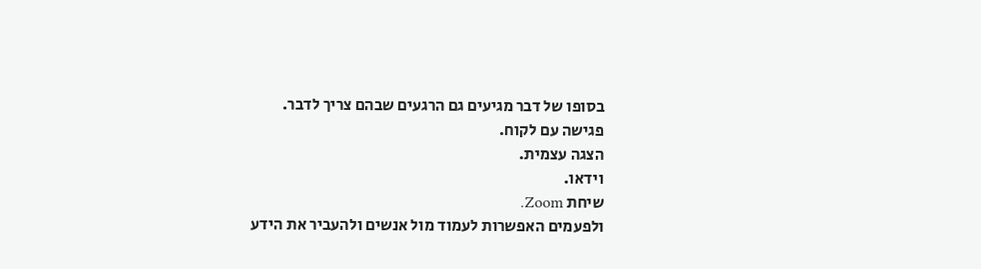בסופו של דבר מגיעים גם הרגעים שבהם צריך לדבר.
פגישה עם לקוח.
הצגה עצמית.
וידאו.
שיחת Zoom.
ולפעמים האפשרות לעמוד מול אנשים ולהעביר את הידע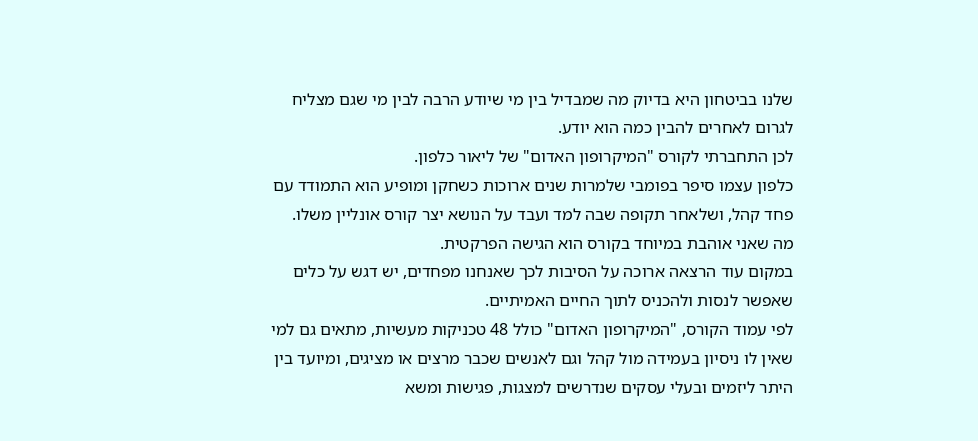שלנו בביטחון היא בדיוק מה שמבדיל בין מי שיודע הרבה לבין מי שגם מצליח לגרום לאחרים להבין כמה הוא יודע.
לכן התחברתי לקורס "המיקרופון האדום" של ליאור כלפון.
כלפון עצמו סיפר בפומבי שלמרות שנים ארוכות כשחקן ומופיע הוא התמודד עם פחד קהל, ושלאחר תקופה שבה למד ועבד על הנושא יצר קורס אונליין משלו.
מה שאני אוהבת במיוחד בקורס הוא הגישה הפרקטית.
במקום עוד הרצאה ארוכה על הסיבות לכך שאנחנו מפחדים, יש דגש על כלים שאפשר לנסות ולהכניס לתוך החיים האמיתיים.
לפי עמוד הקורס, "המיקרופון האדום" כולל 48 טכניקות מעשיות, מתאים גם למי שאין לו ניסיון בעמידה מול קהל וגם לאנשים שכבר מרצים או מציגים, ומיועד בין היתר ליזמים ובעלי עסקים שנדרשים למצגות, פגישות ומשא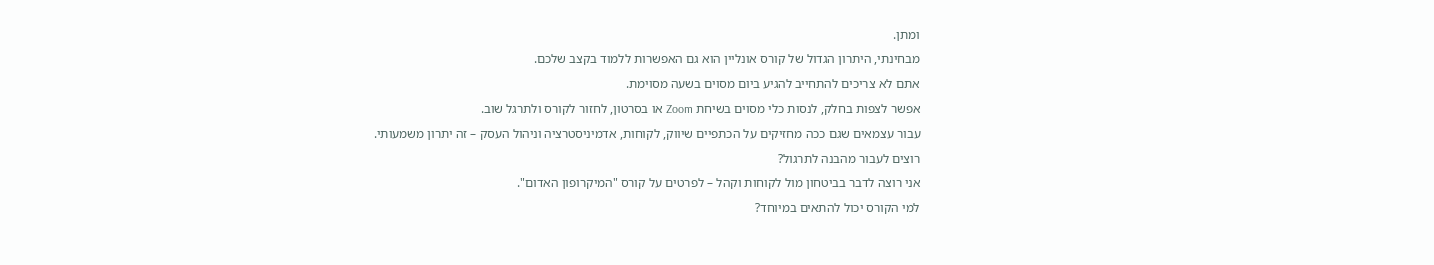ומתן.
מבחינתי, היתרון הגדול של קורס אונליין הוא גם האפשרות ללמוד בקצב שלכם.
אתם לא צריכים להתחייב להגיע ביום מסוים בשעה מסוימת.
אפשר לצפות בחלק, לנסות כלי מסוים בשיחת Zoom או בסרטון, לחזור לקורס ולתרגל שוב.
עבור עצמאים שגם ככה מחזיקים על הכתפיים שיווק, לקוחות, אדמיניסטרציה וניהול העסק – זה יתרון משמעותי.
רוצים לעבור מהבנה לתרגול?
אני רוצה לדבר בביטחון מול לקוחות וקהל – לפרטים על קורס "המיקרופון האדום".
למי הקורס יכול להתאים במיוחד?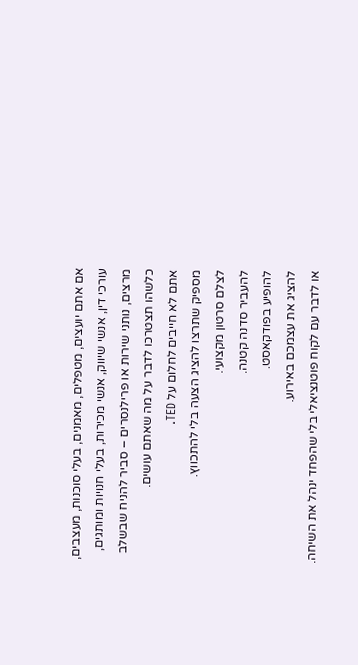אם אתם יועצים, מטפלים, מאמנים, בעלי סוכנות, מעצבים, עורכי דין, אנשי שיווק, אנשי מכירות, בעלי חנויות ומותגים, מרצים, נותני שירות או פרילנסרים – סביר להניח שבשלב כלשהו תצטרכו לדבר על מה שאתם עושים.
אתם לא חייבים לחלום על TED.
מספיק שתרצו להציג הצעה בלי להתכווץ.
לצלם סרטון מקצועי.
להעביר סדנה קטנה.
להופיע בפודקאסט.
להציג את עצמכם באירוע.
או לדבר עם לקוח פוטנציאלי בלי שהפחד ינהל את השיחה.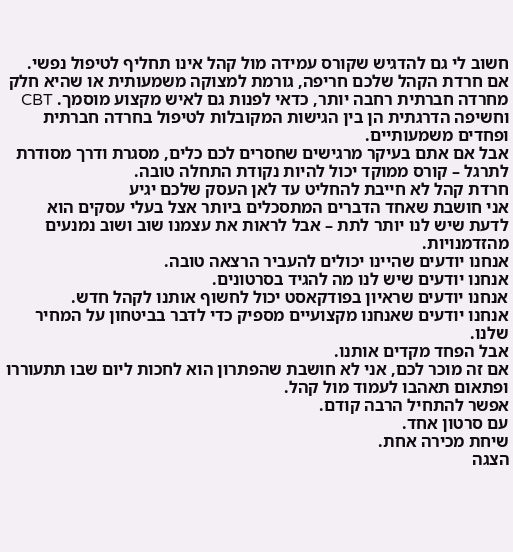חשוב לי גם להדגיש שקורס עמידה מול קהל אינו תחליף לטיפול נפשי. אם חרדת הקהל שלכם חריפה, גורמת למצוקה משמעותית או שהיא חלק מחרדה חברתית רחבה יותר, כדאי לפנות גם לאיש מקצוע מוסמך. CBT וחשיפה הדרגתית הן בין הגישות המקובלות לטיפול בחרדה חברתית ופחדים משמעותיים.
אבל אם אתם בעיקר מרגישים שחסרים לכם כלים, מסגרת ודרך מסודרת לתרגל – קורס ממוקד יכול להיות נקודת התחלה טובה.
חרדת קהל לא חייבת להחליט עד לאן העסק שלכם יגיע
אני חושבת שאחד הדברים המתסכלים ביותר אצל בעלי עסקים הוא לדעת שיש לנו יותר לתת – אבל לראות את עצמנו שוב ושוב נמנעים מהזדמנויות.
אנחנו יודעים שהיינו יכולים להעביר הרצאה טובה.
אנחנו יודעים שיש לנו מה להגיד בסרטונים.
אנחנו יודעים שראיון בפודקאסט יכול לחשוף אותנו לקהל חדש.
אנחנו יודעים שאנחנו מקצועיים מספיק כדי לדבר בביטחון על המחיר שלנו.
אבל הפחד מקדים אותנו.
אם זה מוכר לכם, אני לא חושבת שהפתרון הוא לחכות ליום שבו תתעוררו ופתאום תאהבו לעמוד מול קהל.
אפשר להתחיל הרבה קודם.
עם סרטון אחד.
שיחת מכירה אחת.
הצגה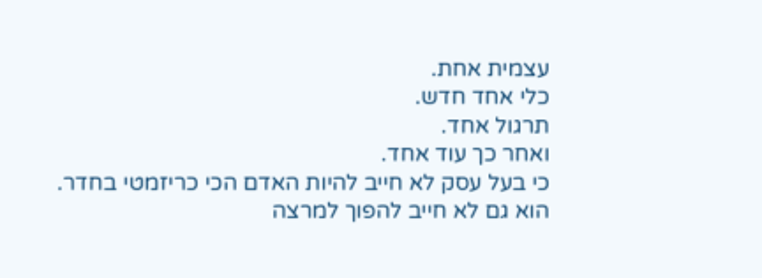עצמית אחת.
כלי אחד חדש.
תרגול אחד.
ואחר כך עוד אחד.
כי בעל עסק לא חייב להיות האדם הכי כריזמטי בחדר.
הוא גם לא חייב להפוך למרצה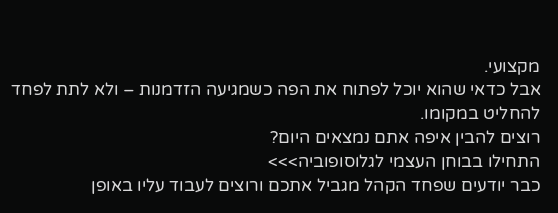מקצועי.
אבל כדאי שהוא יוכל לפתוח את הפה כשמגיעה הזדמנות – ולא לתת לפחד להחליט במקומו.
רוצים להבין איפה אתם נמצאים היום?
התחילו בבוחן העצמי לגלוסופוביה>>>
כבר יודעים שפחד הקהל מגביל אתכם ורוצים לעבוד עליו באופן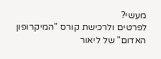מעשי?
לפרטים ולרכישת קורס "המיקרופון האדום" של ליאור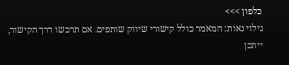כלפון >>>
גילוי נאות: המאמר כולל קישורי שיווק שותפים. אם תרכשו דרך הקישור, ייתכן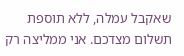שאקבל עמלה, ללא תוספת תשלום מצדכם. אני ממליצה רק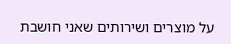על מוצרים ושירותים שאני חושבת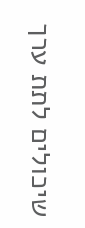שיכולים לתת ערך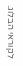לקוראי הבלוג.